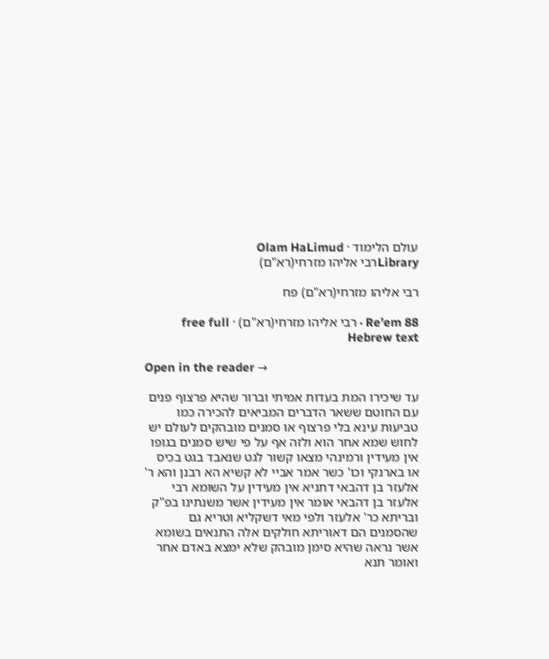עולם הלימוד · Olam HaLimud
Libraryרבי אליהו מזרחי(רא"ם)

רבי אליהו מזרחי(רא"ם) פח

Re’em 88 · רבי אליהו מזרחי(רא"ם) · free full Hebrew text

Open in the reader →

עד שיכירו המת בעדות אמיתי וברור שהיא פרצוף פנים עם החוטם ששאר הדברים המביאים להכירה כמו טביעות עינא בלי פרצוף או סמנים מובהקים לעולם יש לחוש שמא אחר הוא ולזה אף על פי שיש סמנים בגופו אין מעידין ורמינהי מצאו קשור לגט שנאבד בגט בכיס או בארנקי וכו' כשר אמר אביי לא קשיא הא רבנן והא ר' אלעזר בן דהבאי דתניא אין מעידין על השומא רבי אלעזר בן דהבאי אומר אין מעידין אשר משנתינו בפ"ק ובריתא כר' אלעזר ולפי מאי דשקליא וטריא גם שהסמנים הם דאוריתא חולקים אלה התנאים בשומא אשר נראה שהיא סימן מובהק שלא ימצא באדם אחר ואומר תנא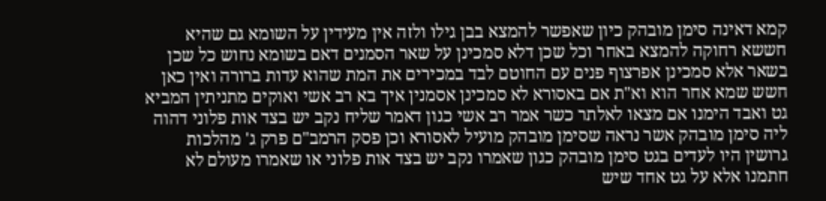קמא דאינה סימן מובהק כיון שאפשר להמצא בבן גילו ולזה אין מעידין על השומא גם שהיא חששא רחוקה להמצא באחר וכל שכן דלא סמכינן על שאר הסמנים דאם בשומא נחוש כל שכן בשאר אלא סמכינן אפרצוף פנים עם החוטם לבד במכירים את המת שהוא עדות ברורה ואין כאן חשש שמא אחר הוא וא"ת אם באסורא לא סמכינן אסמנין איך בא רב אשי ואוקים מתניתין המביא גט ואבד הימנו אם מצאו לאלתר כשר אמר רב אשי כגון דאמר שליח נקב יש בצד אות פלוני דהוה ליה סימן מובהק אשר נראה שסימן מובהק מועיל לאסורא וכן פסק הרמב"ם פרק ג' מהלכות גרושין היו לעדים בגט סימן מובהק כגון שאמרו נקב יש בצד אות פלוני או שאמרו מעולם לא חתמנו אלא על גט אחד שיש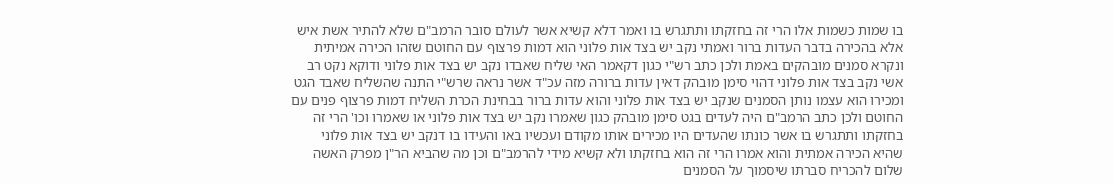בו שמות כשמות אלו הרי זה בחזקתו ותתגרש בו ואמר דלא קשיא אשר לעולם סובר הרמב"ם שלא להתיר אשת איש אלא בהכירה בדבר העדות ברור ואמתי נקב יש בצד אות פלוני הוא דמות פרצוף עם החוטם שזהו הכירה אמיתית ונקרא סמנים מובהקים באמת ולכן כתב רש"י כגון דקאמר האי שליח שאבדו נקב יש בצד אות פלוני ודוקא נקט רב אשי נקב בצד אות פלוני דהוי סימן מובהק דאין עדות ברורה מזה עכ"ד אשר נראה שרש"י התנה שהשליח שאבד הגט ומכירו הוא עצמו נותן הסמנים שנקב יש בצד אות פלוני והוא עדות ברור בבחינת הכרת השליח דמות פרצוף פנים עם החוטם ולכן כתב הרמב"ם היה לעדים בגט סימן מובהק כגון שאמרו נקב יש בצד אות פלוני או שאמרו וכו' הרי זה בחזקתו ותתגרש בו אשר כונתו שהעדים היו מכירים אותו מקודם ועכשיו באו והעידו בו דנקב יש בצד אות פלוני שהיא הכירה אמתית והוא אמרו הרי זה הוא בחזקתו ולא קשיא מידי להרמב"ם וכן מה שהביא הר"ן מפרק האשה שלום להכריח סברתו שיסמוך על הסמנים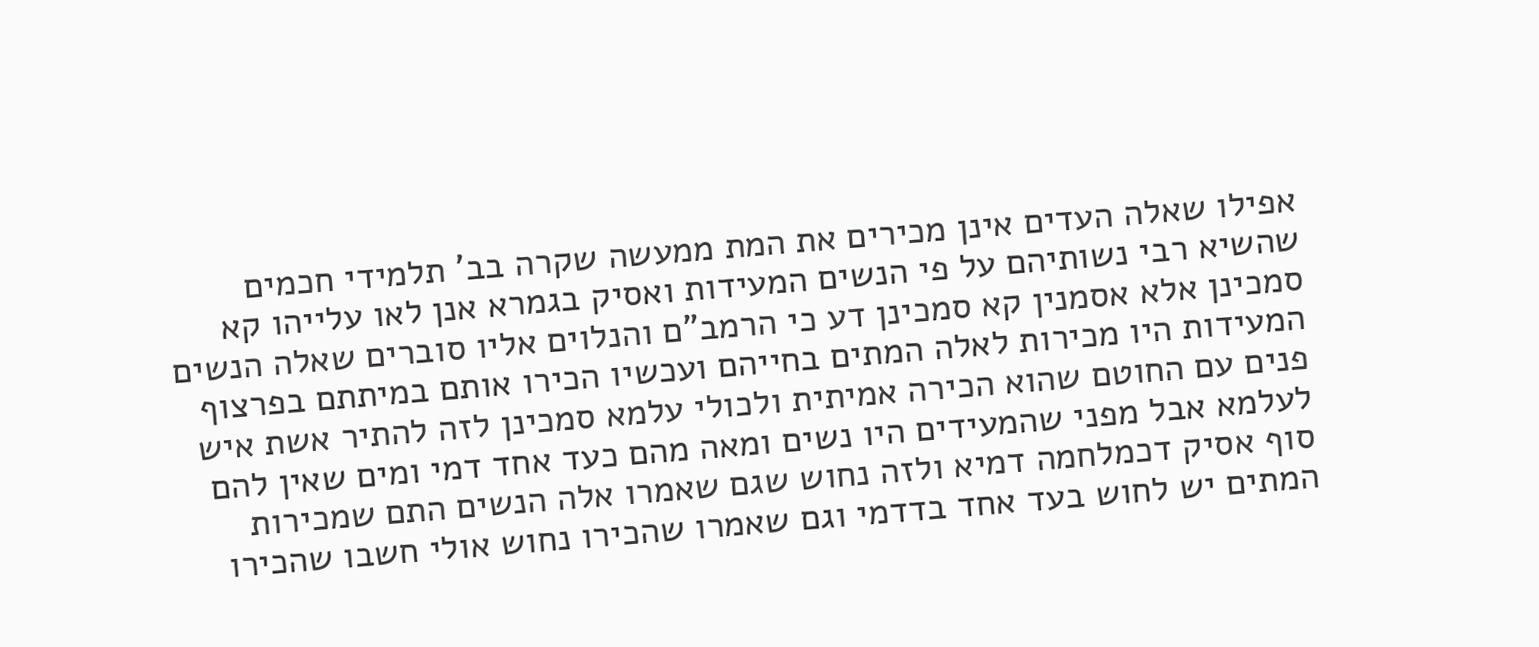אפילו שאלה העדים אינן מכירים את המת ממעשה שקרה בב' תלמידי חכמים שהשיא רבי נשותיהם על פי הנשים המעידות ואסיק בגמרא אנן לאו עלייהו קא סמכינן אלא אסמנין קא סמכינן דע כי הרמב"ם והנלוים אליו סוברים שאלה הנשים המעידות היו מכירות לאלה המתים בחייהם ועכשיו הכירו אותם במיתתם בפרצוף פנים עם החוטם שהוא הכירה אמיתית ולכולי עלמא סמכינן לזה להתיר אשת איש לעלמא אבל מפני שהמעידים היו נשים ומאה מהם כעד אחד דמי ומים שאין להם סוף אסיק דכמלחמה דמיא ולזה נחוש שגם שאמרו אלה הנשים התם שמכירות המתים יש לחוש בעד אחד בדדמי וגם שאמרו שהכירו נחוש אולי חשבו שהכירו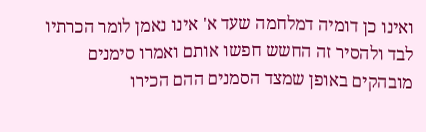ואינו כן דומיה דמלחמה שעד א' אינו נאמן לומר הכרתיו לבד ולהסיר זה החשש חפשו אותם ואמרו סימנים מובהקים באופן שמצד הסמנים ההם הכירו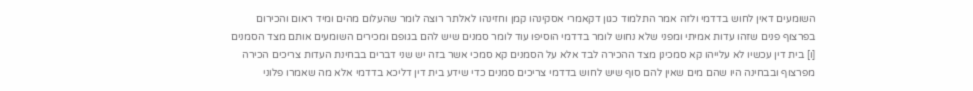השומעים דאין לחוש בדדמי ולזה אמר התלמוד כגון דקאמרי אסקינהו קמן וחזינהו לאלתר רוצה לומר שהעלום מהים ומיד ראום והכירום בפרצוף פנים שזהו עדות אמיתי ומפני שלא נחוש לומר בדדמי הוסיפו עוד לומר סמנים שיש להם בגופם ומכירים השומעים אותם מצד הסמנים [ו] בית דין עכשיו לא עלייהו קא סמכינן מצד ההכירה לבד אלא על הסמנים קא סמכי אשר בזה יש שני דברים בבחינת העדות צריכים הכירה מפרצוף ובבחינה היו שהם מים שאין להם סוף שיש לחוש בדדמי צריכים סמנים כדי שידע בית דין דליכא בדדמי אלא מה שאמרו פלוני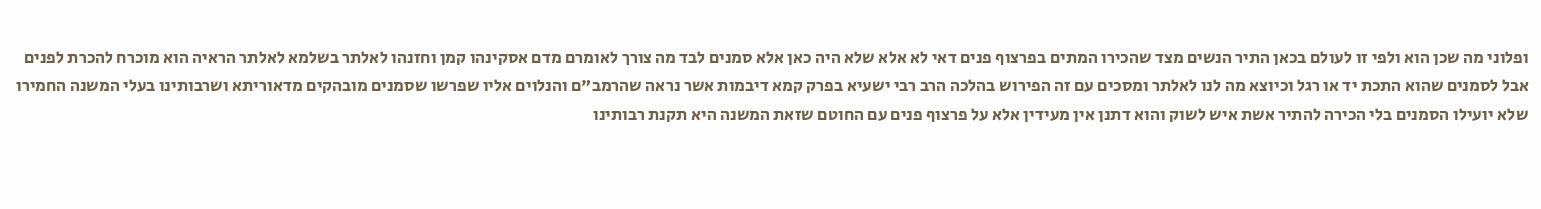ופלוני מה שכן הוא ולפי זו לעולם בכאן התיר הנשים מצד שהכירו המתים בפרצוף פנים דאי לא אלא שלא היה כאן אלא סמנים לבד מה צורך לאומרם מדם אסקינהו קמן וחזנהו לאלתר בשלמא לאלתר הראיה הוא מוכרח להכרת לפנים אבל לסמנים שהוא התכת יד או רגל וכיוצא מה לנו לאלתר ומסכים עם זה הפירוש בהלכה הרב רבי ישעיא בפרק קמא דיבמות אשר נראה שהרמב"ם והנלוים אליו שפרשו שסמנים מובהקים מדאוריתא ושרבותינו בעלי המשנה החמירו שלא יועילו הסמנים בלי הכירה להתיר אשת איש לשוק והוא דתנן אין מעידין אלא על פרצוף פנים עם החוטם שזאת המשנה היא תקנת רבותינו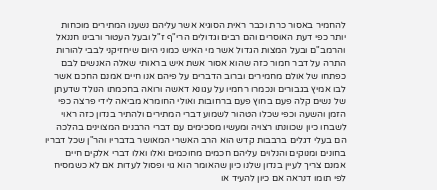להחמיר באסור כרת וכבר ראית הסוגיא אשר עליהם נשענו המתירים מוכחות יותר כפי דעת האוסרים והם רבים וגדולים הרי"ף ז"ל ובעל העטור ורבינו חננאל והרמב"ם ובעל המצות הגדול אשר מי האיש כמוני היום שיחזיקני לבבי להורות התרה על דבר חמור כזה שהוא אסור אשת איש בראותי שאלה האנשים לבם כפתחו של אולם מחמירים וברוב הדברים על פיהם אנו חיים אמנם החכם אשר לבו אמיץ בגבורים ונכמרו רחמיו על עגונא דאשה ורואה בחכמתו הנולד שדעתן של נשים קלה פעם בחוץ פעם ברחובות ואולי החומרא מביאה לידי פרצה כפי הזמן והשעה וכפי שכלו הטהור לשמוע דברי המתירים ולהתיר בנדון כזה ראוי לשבחו כיון שכוונתו רצויה ומעשיו מסכימים עם דברי הרבנים המצוינים בהלכה הם בעלי דגלים ברבבות קדש הוא הרב האשרי המאושר בדבריו והר"ן שכל דבריו בחונים ומנוקים והנלוים עליהם חכמים מחוכמים ואלו ואלו דברי אלקים חיים אמנם צריך לעיין בנדון שלנו כיון שהאומר הוא גוי ופסול לעדות אם לא כשמסיח לפי תומו דנראה אם כיון להעיד או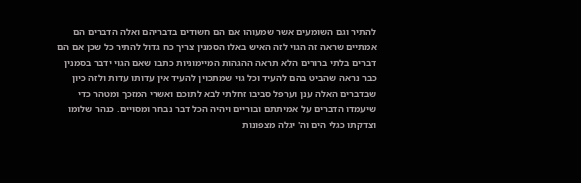להתיר וגם השומעים אשר שמעוהו אם הם חשודים בדבריהם ואלה הדברים הם אמתיים שראה זה הגוי לזה האיש באלו הסמנין צריך כח גדול להתיר כל שכן אם הם דברים בלתי ברורים הלא תראה ההגהות המיימוניות כתבו שאם הגוי ידבר בסמנין כבר נראה שהביט בהם להעיד וכל גוי שמתכוין להעיד אין עדותו עדות ולזה כיון שבדברים האלה ענן וערפל סביבו זחלתי לבא לתוכם ואשרי המזכך ומטהר כדי שיעמדו הדברים על אמיתתם ובוריים ויהיה הכל דבר נבחר ומסויים. כנהר שלומו וצדקתו כגלי הים וה' יגלה מצפונות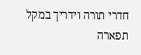חדרי תורה וידריך במקל תפארה